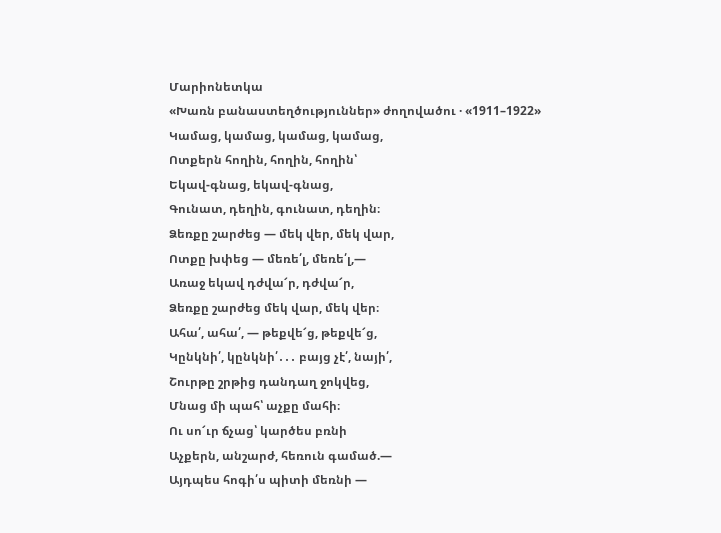Մարիոնետկա
«Խառն բանաստեղծություններ» ժողովածու · «1911–1922»
Կամաց, կամաց, կամաց, կամաց,
Ոտքերն հողին, հողին, հողին՝
Եկավ-գնաց, եկավ-գնաց,
Գունատ, դեղին, գունատ, դեղին։
Ձեռքը շարժեց — մեկ վեր, մեկ վար,
Ոտքը խփեց — մեռե՛լ, մեռե՛լ,—
Առաջ եկավ դժվա՜ր, դժվա՜ր,
Ձեռքը շարժեց մեկ վար, մեկ վեր։
Ահա՛, ահա՛, — թեքվե՜ց, թեքվե՜ց,
Կընկնի՛, կընկնի՛․․․ բայց չէ՛, նայի՛,
Շուրթը շրթից դանդաղ ջոկվեց,
Մնաց մի պահ՝ աչքը մահի։
Ու սո՜ւր ճչաց՝ կարծես բռնի
Աչքերն, անշարժ, հեռուն գամած.—
Այդպես հոգի՛ս պիտի մեռնի —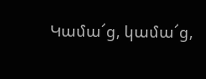Կամա՜ց, կամա՜ց,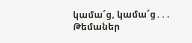կամա՜ց, կամա՜ց․․․
Թեմաներ